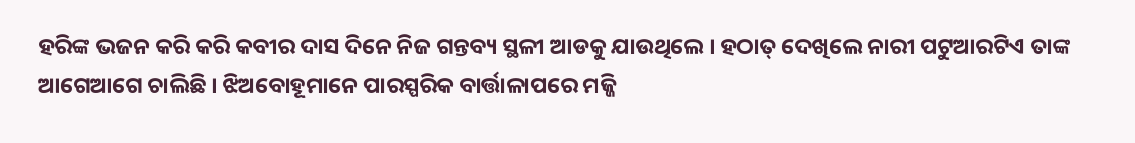ହରିଙ୍କ ଭଜନ କରି କରି କବୀର ଦାସ ଦିନେ ନିଜ ଗନ୍ତବ୍ୟ ସ୍ଥଳୀ ଆଡକୁ ଯାଉଥିଲେ । ହଠାତ୍ ଦେଖିଲେ ନାରୀ ପଟୁଆରଟିଏ ତାଙ୍କ ଆଗେଆଗେ ଚାଲିଛି । ଝିଅବୋହୂମାନେ ପାରସ୍ପରିକ ବାର୍ତ୍ତାଳାପରେ ମଜ୍ଜି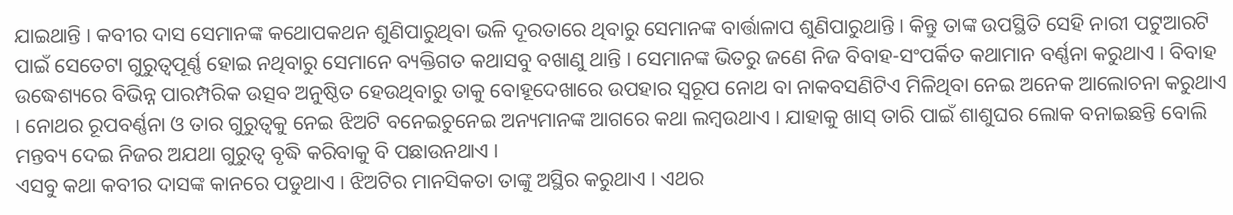ଯାଇଥାନ୍ତି । କବୀର ଦାସ ସେମାନଙ୍କ କଥୋପକଥନ ଶୁଣିପାରୁଥିବା ଭଳି ଦୂରତାରେ ଥିବାରୁ ସେମାନଙ୍କ ବାର୍ତ୍ତାଳାପ ଶୁଣିପାରୁଥାନ୍ତି । କିନ୍ତୁ ତାଙ୍କ ଉପସ୍ଥିତି ସେହି ନାରୀ ପଟୁଆରଟି ପାଇଁ ସେତେଟା ଗୁରୁତ୍ୱପୂର୍ଣ୍ଣ ହୋଇ ନଥିବାରୁ ସେମାନେ ବ୍ୟକ୍ତିଗତ କଥାସବୁ ବଖାଣୁ ଥାନ୍ତି । ସେମାନଙ୍କ ଭିତରୁ ଜଣେ ନିଜ ବିବାହ-ସଂପର୍କିତ କଥାମାନ ବର୍ଣ୍ଣନା କରୁଥାଏ । ବିବାହ ଉଦ୍ଧେଶ୍ୟରେ ବିଭିନ୍ନ ପାରମ୍ପରିକ ଉତ୍ସବ ଅନୁଷ୍ଠିତ ହେଉଥିବାରୁ ତାକୁ ବୋହୂଦେଖାରେ ଉପହାର ସ୍ୱରୂପ ନୋଥ ବା ନାକବସଣିଟିଏ ମିଳିଥିବା ନେଇ ଅନେକ ଆଲୋଚନା କରୁଥାଏ । ନୋଥର ରୂପବର୍ଣ୍ଣନା ଓ ତାର ଗୁରୁତ୍ୱକୁ ନେଇ ଝିଅଟି ବନେଇଚୁନେଇ ଅନ୍ୟମାନଙ୍କ ଆଗରେ କଥା ଲମ୍ବଉଥାଏ । ଯାହାକୁ ଖାସ୍ ତାରି ପାଇଁ ଶାଶୁଘର ଲୋକ ବନାଇଛନ୍ତି ବୋଲି ମନ୍ତବ୍ୟ ଦେଇ ନିଜର ଅଯଥା ଗୁରୁତ୍ୱ ବୃଦ୍ଧି କରିବାକୁ ବି ପଛାଉନଥାଏ ।
ଏସବୁ କଥା କବୀର ଦାସଙ୍କ କାନରେ ପଡୁଥାଏ । ଝିଅଟିର ମାନସିକତା ତାଙ୍କୁ ଅସ୍ଥିର କରୁଥାଏ । ଏଥର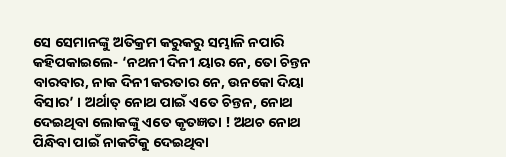ସେ ସେମାନଙ୍କୁ ଅତିକ୍ରମ କରୁକରୁ ସମ୍ଭାଳି ନପାରି କହିପକାଇଲେ- ‘ନଥନୀ ଦିନୀ ୟାର ନେ, ତୋ ଚିନ୍ତନ ବାରବାର, ନାକ ଦିନୀ କରତାର ନେ, ଉନକୋ ଦିୟା ବିସାର’ । ଅର୍ଥାତ୍ ନୋଥ ପାଇଁ ଏତେ ଚିନ୍ତନ, ନୋଥ ଦେଇଥିବା ଲୋକଙ୍କୁ ଏତେ କୃତଜ୍ଞତା ! ଅଥଚ ନୋଥ ପିନ୍ଧିବା ପାଇଁ ନାକଟିକୁ ଦେଇଥିବା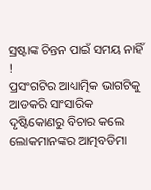ସ୍ରଷ୍ଟାଙ୍କ ଚିନ୍ତନ ପାଇଁ ସମୟ ନାହିଁ !
ପ୍ରସଂଗଟିର ଆଧ୍ୟାତ୍ମିକ ଭାଗଟିକୁ ଆଡକରି ସାଂସାରିକ ଦୃଷ୍ଟିକୋଣରୁ ବିଚାର କଲେ ଲୋକମାନଙ୍କର ଆତ୍ମବଡିମା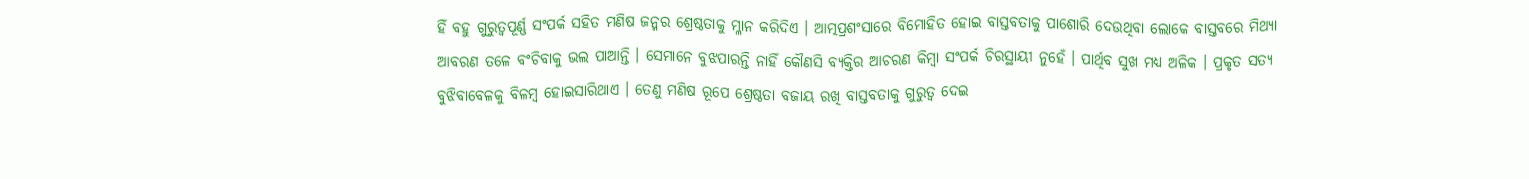ହିଁ ବହୁ ଗୁରୁତ୍ୱପୂର୍ଣ୍ଣ ସଂପର୍କ ସହିତ ମଣିଷ ଜନ୍ମର ଶ୍ରେଷ୍ଠତାକୁ ମ୍ଳାନ କରିଦିଏ । ଆତ୍ମପ୍ରଶଂସାରେ ବିମୋହିତ ହୋଇ ବାସ୍ତବତାକୁ ପାଶୋରି ଦେଉଥିବା ଲୋକେ ବାସ୍ତବରେ ମିଥ୍ୟା ଆବରଣ ତଳେ ବଂଚିବାକୁ ଭଲ ପାଆନ୍ତି । ସେମାନେ ବୁଝପାରନ୍ତି ନାହିଁ କୌଣସି ବ୍ୟକ୍ତିର ଆଚରଣ କିମ୍ବା ସଂପର୍କ ଚିରସ୍ଥାୟୀ ନୁହେଁ । ପାର୍ଥିବ ସୁଖ ମଧ୍ୟ ଅଳିକ । ପ୍ରକୃତ ସତ୍ୟ ବୁଝିବାବେଳକୁ ବିଳମ୍ବ ହୋଇସାରିଥାଏ । ତେଣୁ ମଣିଷ ରୂପେ ଶ୍ରେଷ୍ଠତା ବଜାୟ ରଖି ବାସ୍ତବତାକୁ ଗୁରୁତ୍ୱ ଦେଇ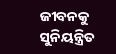ଜୀବନକୁ ସୁନିୟନ୍ତ୍ରିତ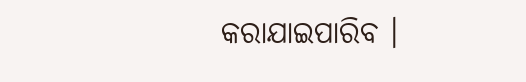କରାଯାଇପାରିବ ।